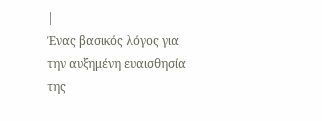|
Ένας βασικός λόγος για
την αυξημένη ευαισθησία
της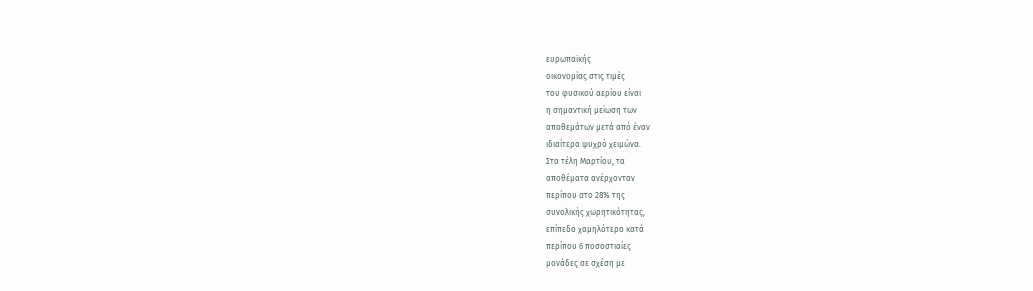ευρωπαϊκής
οικονομίας στις τιμές
του φυσικού αερίου είναι
η σημαντική μείωση των
αποθεμάτων μετά από έναν
ιδιαίτερα ψυχρό χειμώνα.
Στα τέλη Μαρτίου, τα
αποθέματα ανέρχονταν
περίπου στο 28% της
συνολικής χωρητικότητας,
επίπεδο χαμηλότερο κατά
περίπου 6 ποσοστιαίες
μονάδες σε σχέση με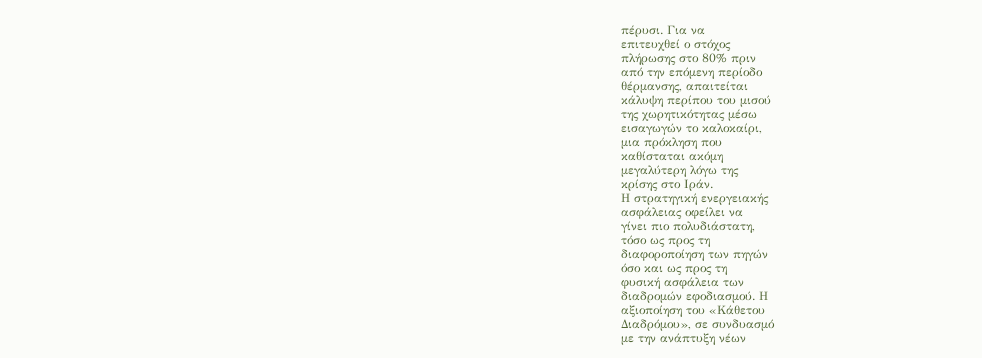πέρυσι. Για να
επιτευχθεί ο στόχος
πλήρωσης στο 80% πριν
από την επόμενη περίοδο
θέρμανσης, απαιτείται
κάλυψη περίπου του μισού
της χωρητικότητας μέσω
εισαγωγών το καλοκαίρι,
μια πρόκληση που
καθίσταται ακόμη
μεγαλύτερη λόγω της
κρίσης στο Ιράν.
Η στρατηγική ενεργειακής
ασφάλειας οφείλει να
γίνει πιο πολυδιάστατη,
τόσο ως προς τη
διαφοροποίηση των πηγών
όσο και ως προς τη
φυσική ασφάλεια των
διαδρομών εφοδιασμού. Η
αξιοποίηση του «Κάθετου
Διαδρόμου», σε συνδυασμό
με την ανάπτυξη νέων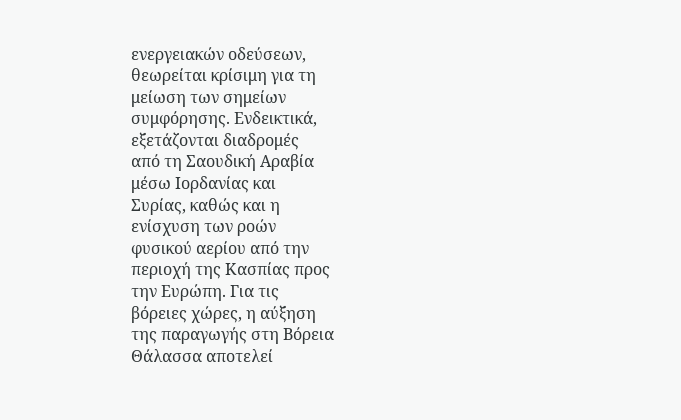ενεργειακών οδεύσεων,
θεωρείται κρίσιμη για τη
μείωση των σημείων
συμφόρησης. Ενδεικτικά,
εξετάζονται διαδρομές
από τη Σαουδική Αραβία
μέσω Ιορδανίας και
Συρίας, καθώς και η
ενίσχυση των ροών
φυσικού αερίου από την
περιοχή της Κασπίας προς
την Ευρώπη. Για τις
βόρειες χώρες, η αύξηση
της παραγωγής στη Βόρεια
Θάλασσα αποτελεί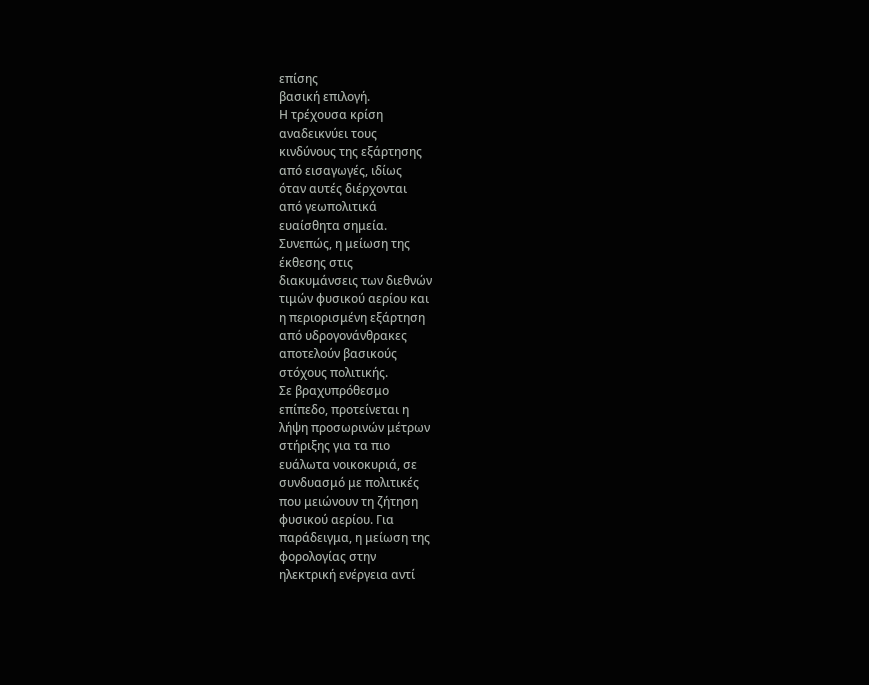επίσης
βασική επιλογή.
Η τρέχουσα κρίση
αναδεικνύει τους
κινδύνους της εξάρτησης
από εισαγωγές, ιδίως
όταν αυτές διέρχονται
από γεωπολιτικά
ευαίσθητα σημεία.
Συνεπώς, η μείωση της
έκθεσης στις
διακυμάνσεις των διεθνών
τιμών φυσικού αερίου και
η περιορισμένη εξάρτηση
από υδρογονάνθρακες
αποτελούν βασικούς
στόχους πολιτικής.
Σε βραχυπρόθεσμο
επίπεδο, προτείνεται η
λήψη προσωρινών μέτρων
στήριξης για τα πιο
ευάλωτα νοικοκυριά, σε
συνδυασμό με πολιτικές
που μειώνουν τη ζήτηση
φυσικού αερίου. Για
παράδειγμα, η μείωση της
φορολογίας στην
ηλεκτρική ενέργεια αντί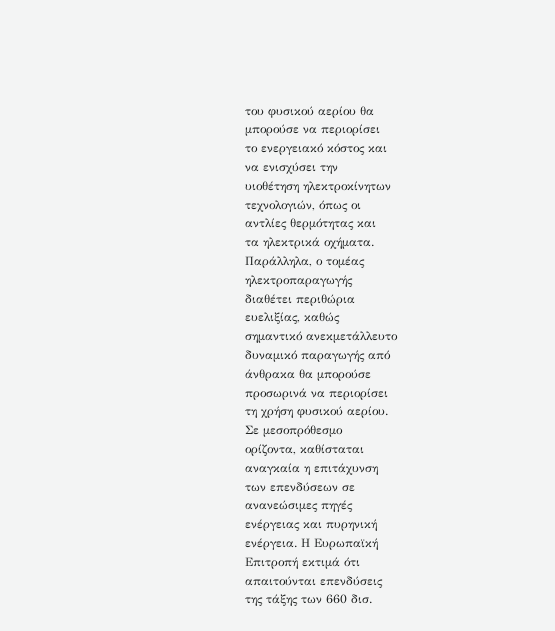του φυσικού αερίου θα
μπορούσε να περιορίσει
το ενεργειακό κόστος και
να ενισχύσει την
υιοθέτηση ηλεκτροκίνητων
τεχνολογιών, όπως οι
αντλίες θερμότητας και
τα ηλεκτρικά οχήματα.
Παράλληλα, ο τομέας
ηλεκτροπαραγωγής
διαθέτει περιθώρια
ευελιξίας, καθώς
σημαντικό ανεκμετάλλευτο
δυναμικό παραγωγής από
άνθρακα θα μπορούσε
προσωρινά να περιορίσει
τη χρήση φυσικού αερίου.
Σε μεσοπρόθεσμο
ορίζοντα, καθίσταται
αναγκαία η επιτάχυνση
των επενδύσεων σε
ανανεώσιμες πηγές
ενέργειας και πυρηνική
ενέργεια. Η Ευρωπαϊκή
Επιτροπή εκτιμά ότι
απαιτούνται επενδύσεις
της τάξης των 660 δισ.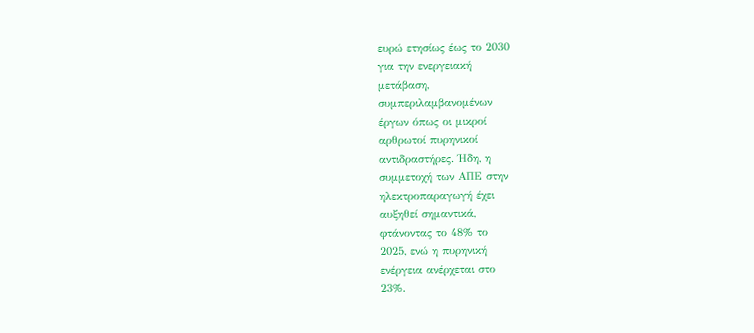ευρώ ετησίως έως το 2030
για την ενεργειακή
μετάβαση,
συμπεριλαμβανομένων
έργων όπως οι μικροί
αρθρωτοί πυρηνικοί
αντιδραστήρες. Ήδη, η
συμμετοχή των ΑΠΕ στην
ηλεκτροπαραγωγή έχει
αυξηθεί σημαντικά,
φτάνοντας το 48% το
2025, ενώ η πυρηνική
ενέργεια ανέρχεται στο
23%.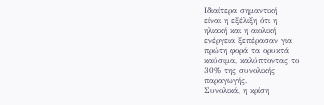Ιδιαίτερα σημαντική
είναι η εξέλιξη ότι η
ηλιακή και η αιολική
ενέργεια ξεπέρασαν για
πρώτη φορά τα ορυκτά
καύσιμα, καλύπτοντας το
30% της συνολικής
παραγωγής.
Συνολικά, η κρίση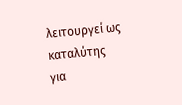λειτουργεί ως καταλύτης
για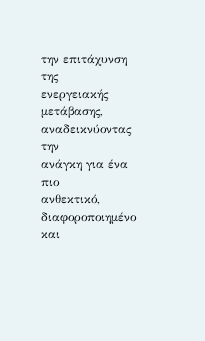την επιτάχυνση της
ενεργειακής μετάβασης,
αναδεικνύοντας την
ανάγκη για ένα πιο
ανθεκτικό,
διαφοροποιημένο και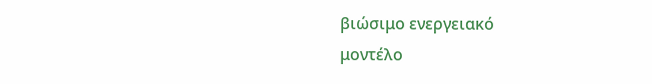βιώσιμο ενεργειακό
μοντέλο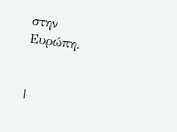στην Ευρώπη.


|